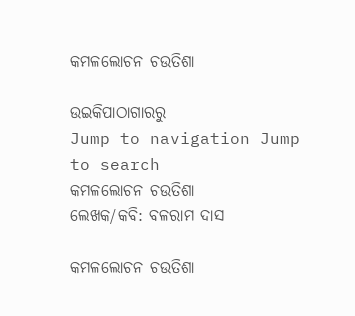କମଳଲୋଚନ ଚଉତିଶା

ଉଇକିପାଠାଗାର‌ରୁ
Jump to navigation Jump to search
କମଳଲୋଚନ ଚଉତିଶା
ଲେଖକ/କବି: ବଳରାମ ଦାସ

କମଳଲୋଚନ ଚଉତିଶା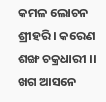କମଳ ଲୋଚନ ଶ୍ରୀହରି । କରେଣ ଶଙ୍ଖ ଚକ୍ରଧାରୀ ।।
ଖଗ ଆସନେ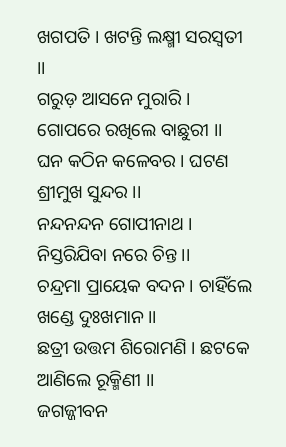ଖଗପତି । ଖଟନ୍ତି ଲକ୍ଷ୍ମୀ ସରସ୍ୱତୀ ।।
ଗରୁଡ଼ ଆସନେ ମୁରାରି । ଗୋପରେ ରଖିଲେ ବାଛୁରୀ ।।
ଘନ କଠିନ କଳେବର । ଘଟଣ ଶ୍ରୀମୁଖ ସୁନ୍ଦର ।।
ନନ୍ଦନନ୍ଦନ ଗୋପୀନାଥ । ନିସ୍ତରିଯିବା ନରେ ଚିନ୍ତ ।।
ଚନ୍ଦ୍ରମା ପ୍ରାୟେକ ବଦନ । ଚାହିଁଲେ ଖଣ୍ଡେ ଦୁଃଖମାନ ।।
ଛତ୍ରୀ ଉତ୍ତମ ଶିରୋମଣି । ଛଟକେ ଆଣିଲେ ରୂକ୍ମିଣୀ ।।
ଜଗଜ୍ଜୀବନ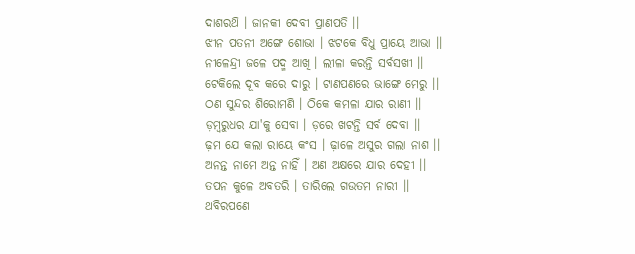ଦାଶରଥ‌ି । ଜାନକୀ ଦେବୀ ପ୍ରାଣପତି ।।
ଝୀନ ପତନୀ ଅଙ୍ଗେ ଶୋଭା । ଝଟକେ ବିଧୁ ପ୍ରାୟେ ଆଭା ।।
ନୀଳେନ୍ଦ୍ରୀ ଜଳେ ପଦ୍ମ ଆଖି । ଲୀଳା କରନ୍ତି ସର୍ବସଖୀ ।।
ଟେକିଲେ ଦୂବ କରେ ଦାରୁ । ଟାଣପଣରେ ଭାଙ୍ଗେ ମେରୁ ।।
ଠଣ ସୁନ୍ଦର ଶିରୋମଣି । ଠିକେ କମଳା ଯାର ରାଣୀ ।।
ଡ଼ମ୍ବରୁଧର ଯା'କୁ ସେବା । ଡ଼ରେ ଖଟନ୍ତି ସର୍ବ ଦେବା ।।
ଢ଼ମ ଯେ କଲା ରାୟେ କଂସ । ଢ଼ାଳେ ଅସୁର ଗଲା ନାଶ ।।
ଅନନ୍ତ ନାମେ ଅନ୍ତ ନାହିଁ । ଅଣ ଅକ୍ଷରେ ଯାର ଦେହୀ ।।
ତପନ କୁଳେ ଅବତରି । ତାରିଲେ ଗଉତମ ନାରୀ ।।
ଥବିରପଣେ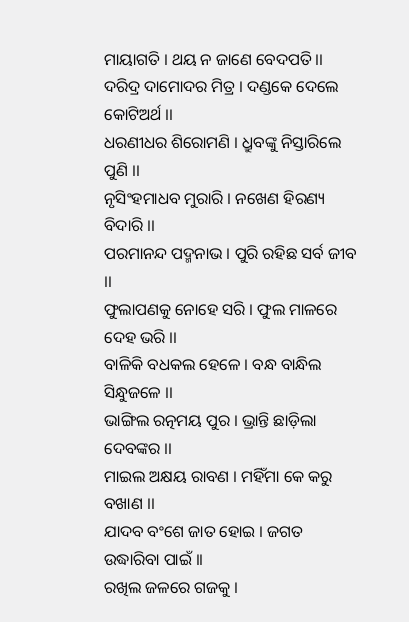ମାୟାଗତି । ଥୟ ନ ଜାଣେ ବେଦପତି ।।
ଦରିଦ୍ର ଦାମୋଦର ମିତ୍ର । ଦଣ୍ଡକେ ଦେଲେ କୋଟିଅର୍ଥ ।।
ଧରଣୀଧର ଶିରୋମଣି । ଧ୍ରୁବଙ୍କୁ ନିସ୍ତାରିଲେ ପୁଣି ।।
ନୃସିଂହମାଧବ ମୁରାରି । ନଖେଣ ହିରଣ୍ୟ ବିଦାରି ।।
ପରମାନନ୍ଦ ପଦ୍ମନାଭ । ପୁରି ରହିଛ ସର୍ବ ଜୀବ ।।
ଫୁଲାପଣକୁ ନୋହେ ସରି । ଫୁଲ ମାଳରେ ଦେହ ଭରି ।।
ବାଳିକି ବଧକଲ ହେଳେ । ବନ୍ଧ ବାନ୍ଧିଲ ସିନ୍ଧୁଜଳେ ।।
ଭାଙ୍ଗିଲ ରତ୍ନମୟ ପୁର । ଭ୍ରାନ୍ତି ଛାଡ଼ିଲା ଦେବଙ୍କର ।।
ମାଇଲ ଅକ୍ଷୟ ରାବଣ । ମହିଁମା କେ କରୁ ବଖାଣ ।।
ଯାଦବ ବଂଶେ ଜାତ ହୋଇ । ଜଗତ ଉଦ୍ଧାରିବା ପାଇଁ ।।
ରଖିଲ ଜଳରେ ଗଜକୁ ।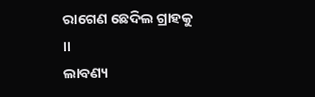ରାଗେଣ ଛେଦିଲ ଗ୍ରାହକୁ ।।
ଲାବଣ୍ୟ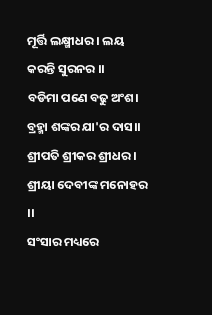ମୂର୍ତ୍ତି ଲକ୍ଷ୍ମୀଧର । ଲୟ କରନ୍ତି ସୁରନର ।।
ବଡିମା ପଣେ ବଢୁ ଅଂଶ। ବ୍ରହ୍ମା ଶଙ୍କର ଯା'ର ଦାସ।।
ଶ୍ରୀପତି ଶ୍ରୀକର ଶ୍ରୀଧର । ଶ୍ରୀୟା ଦେବୀଙ୍କ ମନୋହର ।।
ସଂସାର ମଧ୍ୟରେ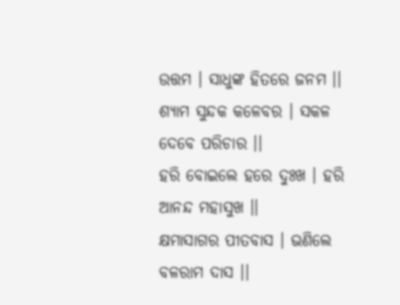ଉତ୍ତମ । ସାଧୁଙ୍କ ହିତରେ ଜନମ ।।
ଶ୍ୟାମ ସୁନ୍ଦକ କଳେବର । ସକଳ ଦେବେ ପରିଚାର ।।
ହରି ବୋଇଲେ ହରେ ଦୁଃଖ । ହରି ଆନନ୍ଦ ମହାସୁଖ ।।
କ୍ଷମାସାଗର ପୀତବାସ । ଭଣିଲେ ବଳରାମ ଦାସ ।।